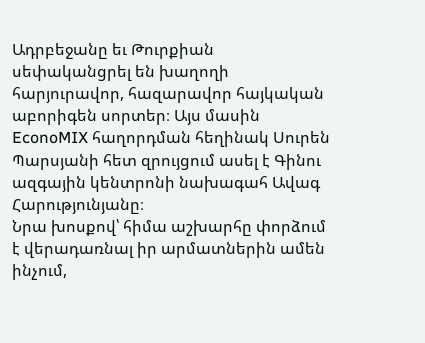Ադրբեջանը եւ Թուրքիան սեփականցրել են խաղողի հարյուրավոր, հազարավոր հայկական աբորիգեն սորտեր։ Այս մասին EconoMIX հաղորդման հեղինակ Սուրեն Պարսյանի հետ զրույցում ասել է Գինու ազգային կենտրոնի նախագահ Ավագ Հարությունյանը։
Նրա խոսքով՝ հիմա աշխարհը փորձում է վերադառնալ իր արմատներին ամեն ինչում,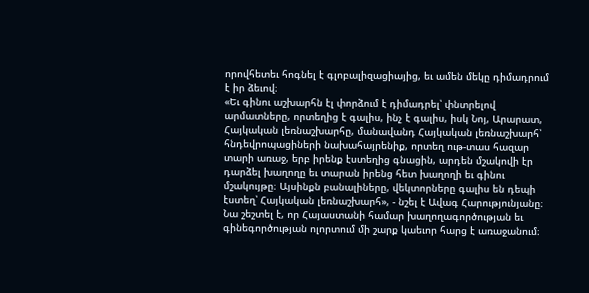որովհետեւ հոգնել է գլոբալիզացիայից, եւ ամեն մեկը դիմադրում է իր ձեւով։
«Եւ գինու աշխարհն էլ փորձում է դիմադրել՝ փնտրելով արմատները, որտեղից է գալիս, ինչ է գալիս, իսկ Նոյ, Արարատ, Հայկական լեռնաշխարհը, մանավանդ Հայկական լեռնաշխարհ՝ հնդեվրոպացիների նախահայրենիք, որտեղ ութ-տաս հազար տարի առաջ, երբ իրենք էստեղից գնացին, արդեն մշակովի էր դարձել խաղողը եւ տարան իրենց հետ խաղողի եւ գինու մշակույթը։ Այսինքն բանալիները, վեկտորները գալիս են դեպի էստեղ՝ Հայկական լեռնաշխարհ», - նշել է Ավագ Հարությունյանը։
Նա շեշտել է, որ Հայաստանի համար խաղողագործության եւ գինեգործության ոլորտում մի շարք կաեւոր հարց է առաջանում։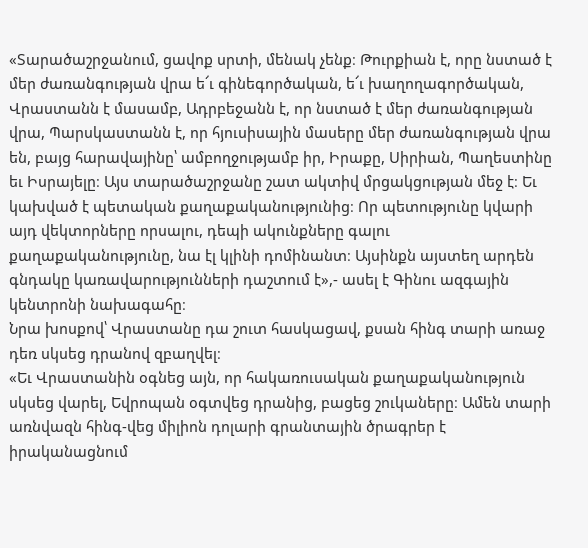«Տարածաշրջանում, ցավոք սրտի, մենակ չենք։ Թուրքիան է, որը նստած է մեր ժառանգության վրա ե՜ւ գինեգործական, ե՜ւ խաղողագործական, Վրաստանն է մասամբ, Ադրբեջանն է, որ նստած է մեր ժառանգության վրա, Պարսկաստանն է, որ հյուսիսային մասերը մեր ժառանգության վրա են, բայց հարավայինը՝ ամբողջությամբ իր, Իրաքը, Սիրիան, Պաղեստինը եւ Իսրայելը։ Այս տարածաշրջանը շատ ակտիվ մրցակցության մեջ է։ Եւ կախված է պետական քաղաքականությունից։ Որ պետությունը կվարի այդ վեկտորները որսալու, դեպի ակունքները գալու քաղաքականությունը, նա էլ կլինի դոմինանտ։ Այսինքն այստեղ արդեն գնդակը կառավարությունների դաշտում է»,- ասել է Գինու ազգային կենտրոնի նախագահը։
Նրա խոսքով՝ Վրաստանը դա շուտ հասկացավ, քսան հինգ տարի առաջ դեռ սկսեց դրանով զբաղվել։
«Եւ Վրաստանին օգնեց այն, որ հակառուսական քաղաքականություն սկսեց վարել, Եվրոպան օգտվեց դրանից, բացեց շուկաները։ Ամեն տարի առնվազն հինգ-վեց միլիոն դոլարի գրանտային ծրագրեր է իրականացնում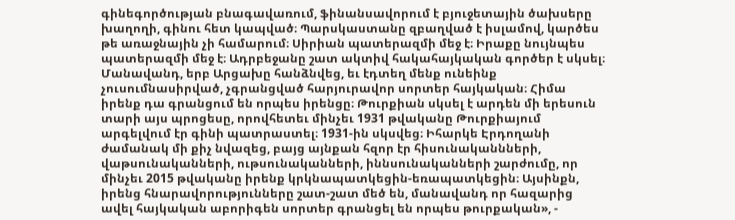գինեգործության բնագավառում, ֆինանսավորում է բյուջետային ծախսերը խաղողի, գինու հետ կապված։ Պարսկաստանը զբաղված է իսլամով, կարծես թե առաջնային չի համարում։ Սիրիան պատերազմի մեջ է։ Իրաքը նույնպես պատերազմի մեջ է։ Ադրբեջանը շատ ակտիվ հակահայկական գործեր է սկսել։ Մանավանդ, երբ Արցախը հանձնվեց, եւ էդտեղ մենք ունեինք չուսումնասիրված, չգրանցված հարյուրավոր սորտեր հայկական։ Հիմա իրենք դա գրանցում են որպես իրենցը։ Թուրքիան սկսել է արդեն մի երեսուն տարի այս պրոցեսը, որովհետեւ մինչեւ 1931 թվականը Թուրքիայում արգելվում էր գինի պատրաստել։ 1931-ին սկսվեց։ Իհարկե Էրդողանի ժամանակ մի քիչ նվազեց, բայց այնքան հզոր էր հիսունականնների, վաթսունականների, ութսունականների, իննսունականների շարժումը, որ մինչեւ 2015 թվականը իրենք կրկնապատկեցին-եռապատկեցին։ Այսինքն, իրենց հնարավորությունները շատ-շատ մեծ են, մանավանդ որ հազարից ավել հայկական աբորիգեն սորտեր գրանցել են որպես թուրքական», -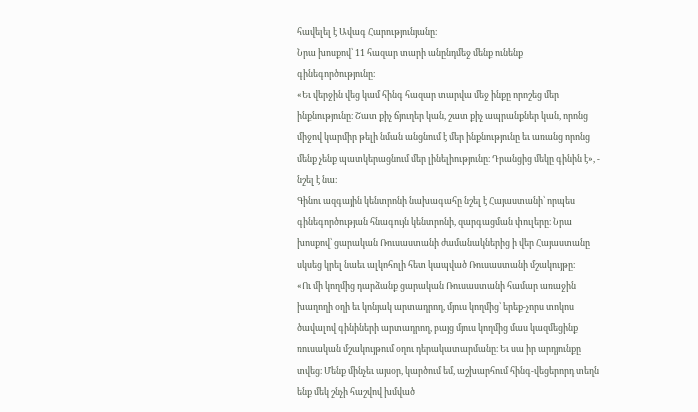հավելել է Ավագ Հարությունյանը։
Նրա խոսքով՝ 11 հազար տարի անընդմեջ մենք ունենք գինեգործությունը։
«Եւ վերջին վեց կամ հինգ հազար տարվա մեջ ինքը որոշեց մեր ինքնությունը։ Շատ քիչ ճյուղեր կան, շատ քիչ ապրանքներ կան, որոնց միջով կարմիր թելի նման անցնում է մեր ինքնությունը եւ առանց որոնց մենք չենք պատկերացնում մեր լինելիությունը։ Դրանցից մեկը գինին է», - նշել է նա։
Գինու ազգային կենտրոնի նախագահը նշել է Հայաստանի՝ որպես գինեգործության հնագույն կենտրոնի, զարգացման փուլերը։ Նրա խոսքով՝ ցարական Ռուսաստանի ժամանակներից ի վեր Հայաստանը սկսեց կրել նաեւ ալկոհոլի հետ կապված Ռուսաստանի մշակույթը։
«Ու մի կողմից դարձանք ցարական Ռուսաստանի համար առաջին խաղողի օղի եւ կոնյակ արտադրող, մյուս կողմից՝ երեք-չորս տոկոս ծավալով գինիների արտադրող, բայց մյուս կողմից մաս կազմեցինք ռուսական մշակույթում օղու դերակատարմանը։ Եւ սա իր արդյունքը տվեց։ Մենք մինչեւ այսօր, կարծում եմ, աշխարհում հինգ-վեցերորդ տեղն ենք մեկ շնչի հաշվով խմված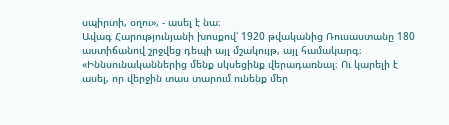սպիրտի, օղու», - ասել է նա։
Ավագ Հարությունյանի խոսքով՝ 1920 թվականից Ռուսաստանը 180 աստիճանով շրջվեց դեպի այլ մշակույթ, այլ համակարգ։
«Իննսունականներից մենք սկսեցինք վերադառնալ։ Ու կարելի է ասել, որ վերջին տաս տարում ունենք մեր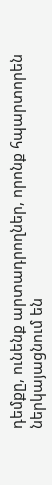դեմքը, ունենք արտադրողներ, որոնք հպարտորեն ներկայացնում են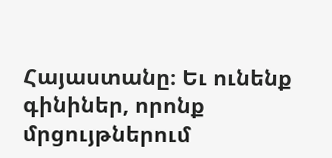Հայաստանը։ Եւ ունենք գինիներ, որոնք մրցույթներում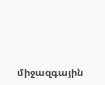միջազգային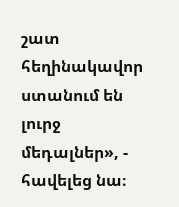շատ հեղինակավոր ստանում են լուրջ մեդալներ», - հավելեց նա։